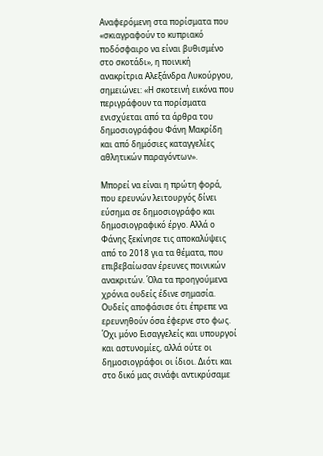Αναφερόμενη στα πορίσματα που «σκιαγραφούν το κυπριακό ποδόσφαιρο να είναι βυθισμένο στο σκοτάδι», η ποινική ανακρίτρια Αλεξάνδρα Λυκούργου, σημειώνει: «Η σκοτεινή εικόνα που περιγράφουν τα πορίσματα ενισχύεται από τα άρθρα του δημοσιογράφου Φάνη Μακρίδη και από δημόσιες καταγγελίες αθλητικών παραγόντων».

Μπορεί να είναι η πρώτη φορά, που ερευνών λειτουργός δίνει εύσημα σε δημοσιογράφο και δημοσιογραφικό έργο. Αλλά ο Φάνης ξεκίνησε τις αποκαλύψεις από το 2018 για τα θέματα, που επιβεβαίωσαν έρευνες ποινικών ανακριτών. Όλα τα προηγούμενα χρόνια ουδείς έδινε σημασία. Ουδείς αποφάσισε ότι έπρεπε να ερευνηθούν όσα έφερνε στο φως. Όχι μόνο Εισαγγελείς και υπουργοί και αστυνομίες, αλλά ούτε οι δημοσιογράφοι οι ίδιοι. Διότι και στο δικό μας σινάφι αντικρύσαμε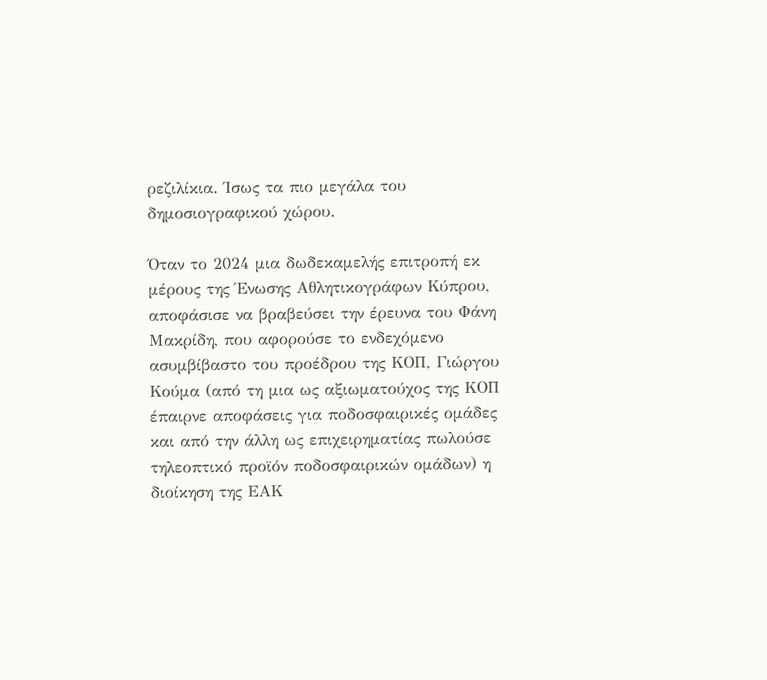ρεζιλίκια. Ίσως τα πιο μεγάλα του δημοσιογραφικού χώρου.

Όταν το 2024 μια δωδεκαμελής επιτροπή εκ μέρους της Ένωσης Αθλητικογράφων Κύπρου, αποφάσισε να βραβεύσει την έρευνα του Φάνη Μακρίδη, που αφορούσε το ενδεχόμενο ασυμβίβαστο του προέδρου της ΚΟΠ, Γιώργου Κούμα (από τη μια ως αξιωματούχος της ΚΟΠ έπαιρνε αποφάσεις για ποδοσφαιρικές ομάδες και από την άλλη ως επιχειρηματίας πωλούσε τηλεοπτικό προϊόν ποδοσφαιρικών ομάδων) η διοίκηση της ΕΑΚ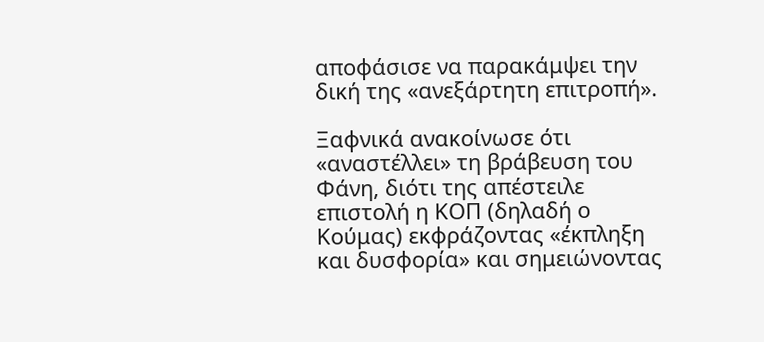αποφάσισε να παρακάμψει την δική της «ανεξάρτητη επιτροπή».

Ξαφνικά ανακοίνωσε ότι «αναστέλλει» τη βράβευση του Φάνη, διότι της απέστειλε επιστολή η ΚΟΠ (δηλαδή ο Κούμας) εκφράζοντας «έκπληξη και δυσφορία» και σημειώνοντας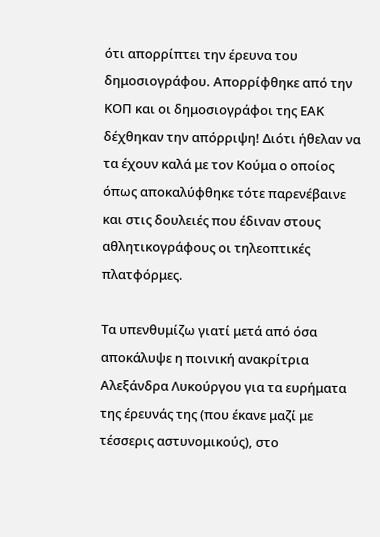ότι απορρίπτει την έρευνα του δημοσιογράφου. Απορρίφθηκε από την ΚΟΠ και οι δημοσιογράφοι της ΕΑΚ δέχθηκαν την απόρριψη! Διότι ήθελαν να τα έχουν καλά με τον Κούμα ο οποίος όπως αποκαλύφθηκε τότε παρενέβαινε και στις δουλειές που έδιναν στους αθλητικογράφους οι τηλεοπτικές πλατφόρμες.

Τα υπενθυμίζω γιατί μετά από όσα αποκάλυψε η ποινική ανακρίτρια Αλεξάνδρα Λυκούργου για τα ευρήματα της έρευνάς της (που έκανε μαζί με τέσσερις αστυνομικούς), στο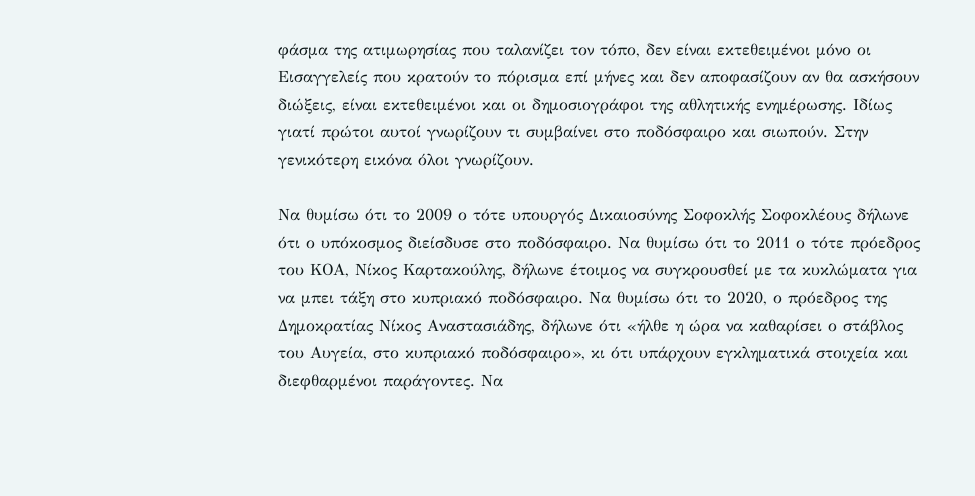φάσμα της ατιμωρησίας που ταλανίζει τον τόπο, δεν είναι εκτεθειμένοι μόνο οι Εισαγγελείς που κρατούν το πόρισμα επί μήνες και δεν αποφασίζουν αν θα ασκήσουν διώξεις, είναι εκτεθειμένοι και οι δημοσιογράφοι της αθλητικής ενημέρωσης. Ιδίως γιατί πρώτοι αυτοί γνωρίζουν τι συμβαίνει στο ποδόσφαιρο και σιωπούν. Στην γενικότερη εικόνα όλοι γνωρίζουν.

Να θυμίσω ότι το 2009 ο τότε υπουργός Δικαιοσύνης Σοφοκλής Σοφοκλέους δήλωνε ότι ο υπόκοσμος διείσδυσε στο ποδόσφαιρο. Να θυμίσω ότι το 2011 ο τότε πρόεδρος του ΚΟΑ, Νίκος Καρτακούλης, δήλωνε έτοιμος να συγκρουσθεί με τα κυκλώματα για να μπει τάξη στο κυπριακό ποδόσφαιρο. Να θυμίσω ότι το 2020, ο πρόεδρος της Δημοκρατίας Νίκος Αναστασιάδης, δήλωνε ότι «ήλθε η ώρα να καθαρίσει ο στάβλος του Αυγεία, στο κυπριακό ποδόσφαιρο», κι ότι υπάρχουν εγκληματικά στοιχεία και διεφθαρμένοι παράγοντες. Να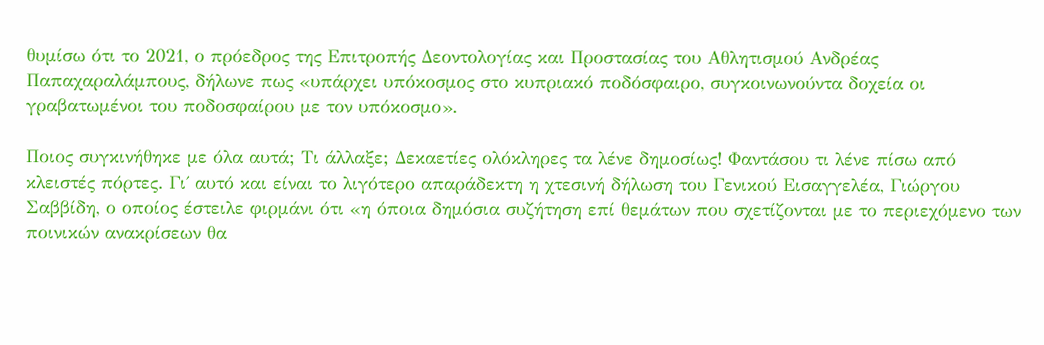θυμίσω ότι το 2021, ο πρόεδρος της Επιτροπής Δεοντολογίας και Προστασίας του Αθλητισμού Ανδρέας Παπαχαραλάμπους, δήλωνε πως «υπάρχει υπόκοσμος στο κυπριακό ποδόσφαιρο, συγκοινωνούντα δοχεία οι γραβατωμένοι του ποδοσφαίρου με τον υπόκοσμο».

Ποιος συγκινήθηκε με όλα αυτά; Τι άλλαξε; Δεκαετίες ολόκληρες τα λένε δημοσίως! Φαντάσου τι λένε πίσω από κλειστές πόρτες. Γι΄ αυτό και είναι το λιγότερο απαράδεκτη η χτεσινή δήλωση του Γενικού Εισαγγελέα, Γιώργου Σαββίδη, ο οποίος έστειλε φιρμάνι ότι «η όποια δημόσια συζήτηση επί θεμάτων που σχετίζονται με το περιεχόμενο των ποινικών ανακρίσεων θα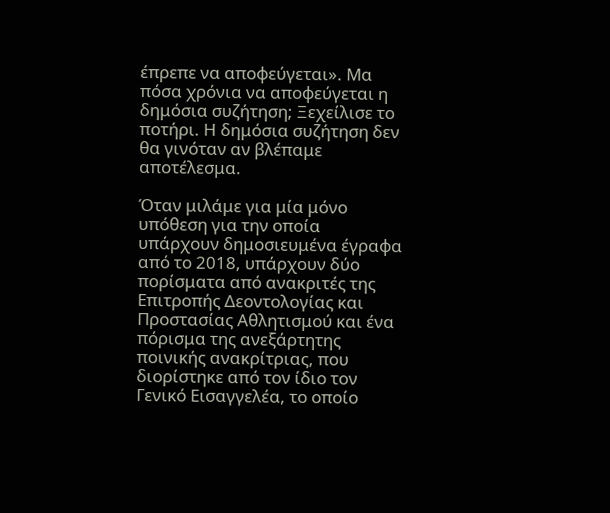έπρεπε να αποφεύγεται». Μα πόσα χρόνια να αποφεύγεται η δημόσια συζήτηση; Ξεχείλισε το ποτήρι. Η δημόσια συζήτηση δεν θα γινόταν αν βλέπαμε αποτέλεσμα.

Όταν μιλάμε για μία μόνο υπόθεση για την οποία υπάρχουν δημοσιευμένα έγραφα από το 2018, υπάρχουν δύο πορίσματα από ανακριτές της Επιτροπής Δεοντολογίας και Προστασίας Αθλητισμού και ένα πόρισμα της ανεξάρτητης ποινικής ανακρίτριας, που διορίστηκε από τον ίδιο τον Γενικό Εισαγγελέα, το οποίο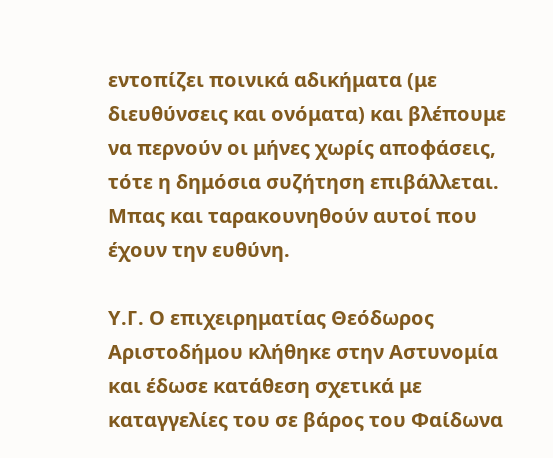εντοπίζει ποινικά αδικήματα (με διευθύνσεις και ονόματα) και βλέπουμε να περνούν οι μήνες χωρίς αποφάσεις, τότε η δημόσια συζήτηση επιβάλλεται. Μπας και ταρακουνηθούν αυτοί που έχουν την ευθύνη.

Υ.Γ. Ο επιχειρηματίας Θεόδωρος Αριστοδήμου κλήθηκε στην Αστυνομία και έδωσε κατάθεση σχετικά με καταγγελίες του σε βάρος του Φαίδωνα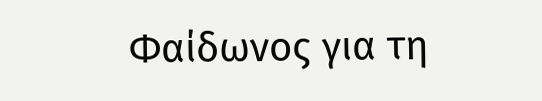Φαίδωνος για τη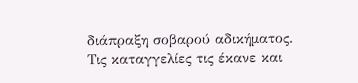διάπραξη σοβαρού αδικήματος. Τις καταγγελίες τις έκανε και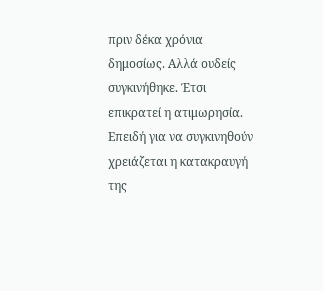πριν δέκα χρόνια δημοσίως. Αλλά ουδείς συγκινήθηκε. Έτσι επικρατεί η ατιμωρησία. Επειδή για να συγκινηθούν χρειάζεται η κατακραυγή της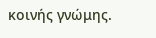κοινής γνώμης.